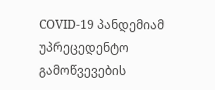COVID-19 პანდემიამ უპრეცედენტო გამოწვევების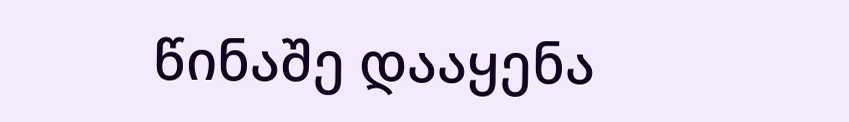წინაშე დააყენა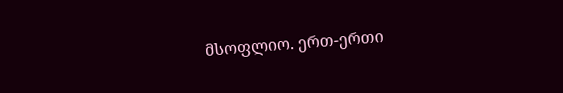მსოფლიო. ერთ-ერთი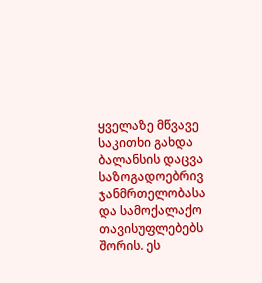ყველაზე მწვავე საკითხი გახდა ბალანსის დაცვა საზოგადოებრივ ჯანმრთელობასა და სამოქალაქო თავისუფლებებს შორის. ეს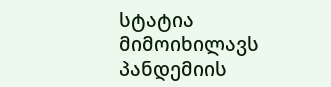სტატია მიმოიხილავს პანდემიის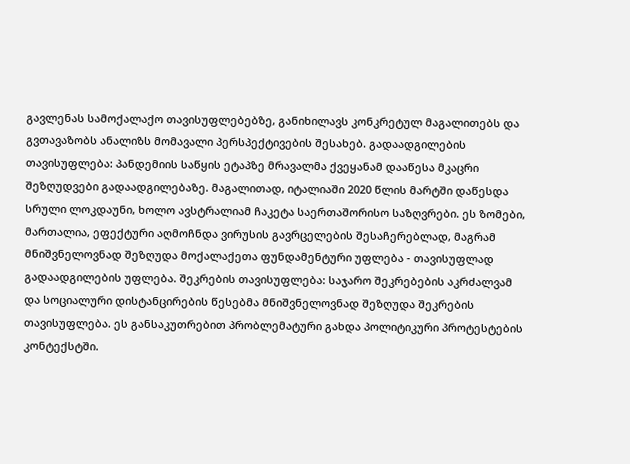გავლენას სამოქალაქო თავისუფლებებზე, განიხილავს კონკრეტულ მაგალითებს და გვთავაზობს ანალიზს მომავალი პერსპექტივების შესახებ. გადაადგილების თავისუფლება: პანდემიის საწყის ეტაპზე მრავალმა ქვეყანამ დააწესა მკაცრი შეზღუდვები გადაადგილებაზე. მაგალითად, იტალიაში 2020 წლის მარტში დაწესდა სრული ლოკდაუნი, ხოლო ავსტრალიამ ჩაკეტა საერთაშორისო საზღვრები. ეს ზომები, მართალია, ეფექტური აღმოჩნდა ვირუსის გავრცელების შესაჩერებლად, მაგრამ მნიშვნელოვნად შეზღუდა მოქალაქეთა ფუნდამენტური უფლება - თავისუფლად გადაადგილების უფლება. შეკრების თავისუფლება: საჯარო შეკრებების აკრძალვამ და სოციალური დისტანცირების წესებმა მნიშვნელოვნად შეზღუდა შეკრების თავისუფლება. ეს განსაკუთრებით პრობლემატური გახდა პოლიტიკური პროტესტების კონტექსტში.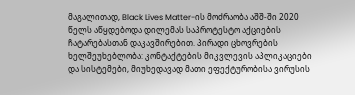მაგალითად, Black Lives Matter-ის მოძრაობა აშშ-ში 2020 წელს აწყდებოდა დილემას საპროტესტო აქციების ჩატარებასთან დაკავშირებით. პირადი ცხოვრების ხელშეუხებლობა: კონტაქტების მიკვლევის აპლიკაციები და სისტემები, მიუხედავად მათი ეფექტურობისა ვირუსის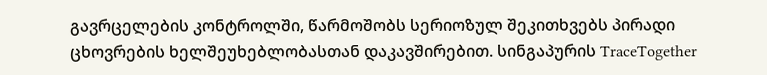გავრცელების კონტროლში, წარმოშობს სერიოზულ შეკითხვებს პირადი ცხოვრების ხელშეუხებლობასთან დაკავშირებით. სინგაპურის TraceTogether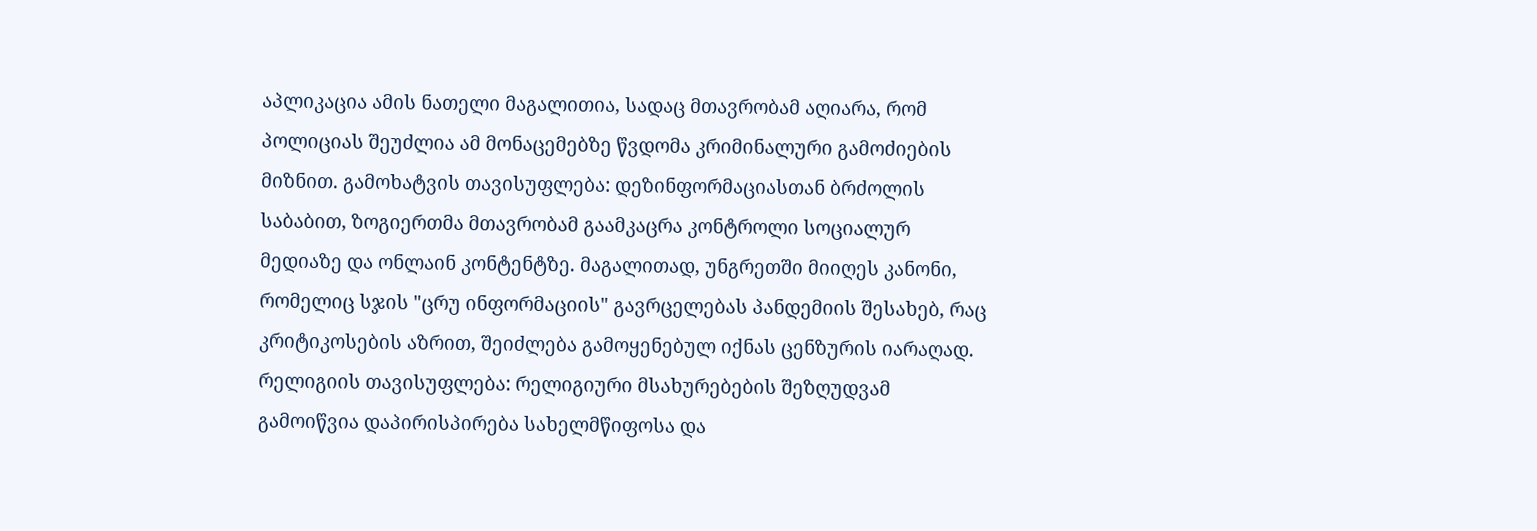აპლიკაცია ამის ნათელი მაგალითია, სადაც მთავრობამ აღიარა, რომ პოლიციას შეუძლია ამ მონაცემებზე წვდომა კრიმინალური გამოძიების მიზნით. გამოხატვის თავისუფლება: დეზინფორმაციასთან ბრძოლის საბაბით, ზოგიერთმა მთავრობამ გაამკაცრა კონტროლი სოციალურ მედიაზე და ონლაინ კონტენტზე. მაგალითად, უნგრეთში მიიღეს კანონი, რომელიც სჯის "ცრუ ინფორმაციის" გავრცელებას პანდემიის შესახებ, რაც კრიტიკოსების აზრით, შეიძლება გამოყენებულ იქნას ცენზურის იარაღად. რელიგიის თავისუფლება: რელიგიური მსახურებების შეზღუდვამ გამოიწვია დაპირისპირება სახელმწიფოსა და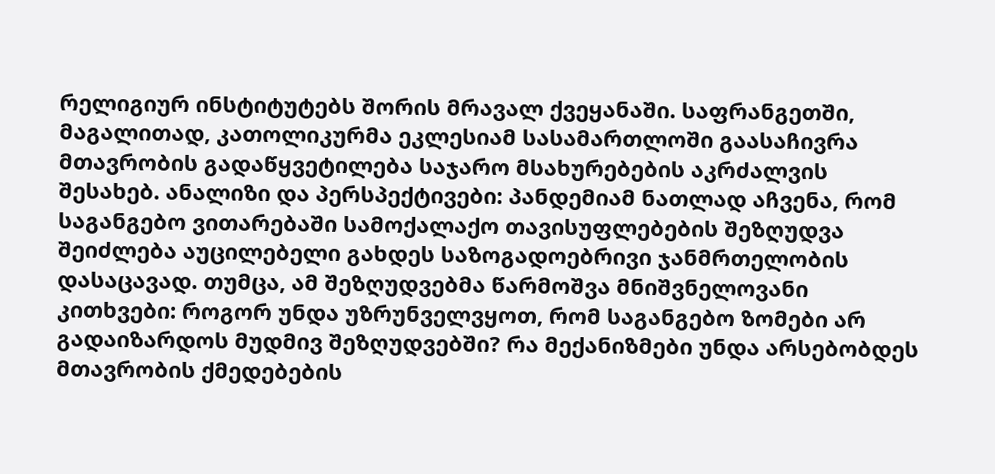რელიგიურ ინსტიტუტებს შორის მრავალ ქვეყანაში. საფრანგეთში, მაგალითად, კათოლიკურმა ეკლესიამ სასამართლოში გაასაჩივრა მთავრობის გადაწყვეტილება საჯარო მსახურებების აკრძალვის შესახებ. ანალიზი და პერსპექტივები: პანდემიამ ნათლად აჩვენა, რომ საგანგებო ვითარებაში სამოქალაქო თავისუფლებების შეზღუდვა შეიძლება აუცილებელი გახდეს საზოგადოებრივი ჯანმრთელობის დასაცავად. თუმცა, ამ შეზღუდვებმა წარმოშვა მნიშვნელოვანი კითხვები: როგორ უნდა უზრუნველვყოთ, რომ საგანგებო ზომები არ გადაიზარდოს მუდმივ შეზღუდვებში? რა მექანიზმები უნდა არსებობდეს მთავრობის ქმედებების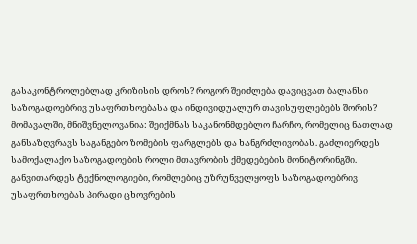გასაკონტროლებლად კრიზისის დროს? როგორ შეიძლება დავიცვათ ბალანსი საზოგადოებრივ უსაფრთხოებასა და ინდივიდუალურ თავისუფლებებს შორის? მომავალში, მნიშვნელოვანია: შეიქმნას საკანონმდებლო ჩარჩო, რომელიც ნათლად განსაზღვრავს საგანგებო ზომების ფარგლებს და ხანგრძლივობას. გაძლიერდეს სამოქალაქო საზოგადოების როლი მთავრობის ქმედებების მონიტორინგში. განვითარდეს ტექნოლოგიები, რომლებიც უზრუნველყოფს საზოგადოებრივ უსაფრთხოებას პირადი ცხოვრების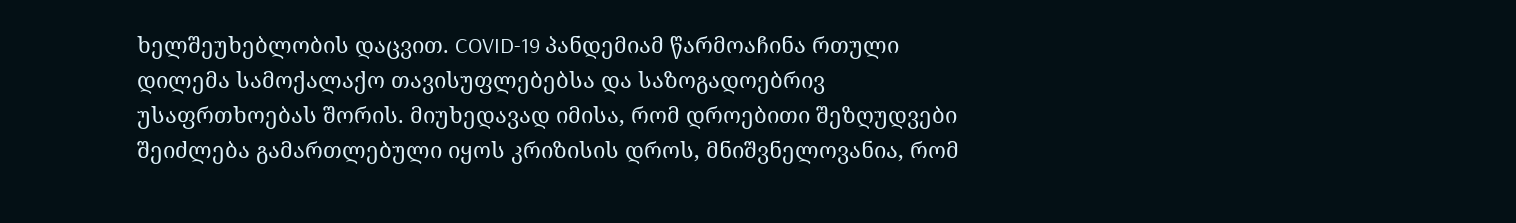ხელშეუხებლობის დაცვით. COVID-19 პანდემიამ წარმოაჩინა რთული დილემა სამოქალაქო თავისუფლებებსა და საზოგადოებრივ უსაფრთხოებას შორის. მიუხედავად იმისა, რომ დროებითი შეზღუდვები შეიძლება გამართლებული იყოს კრიზისის დროს, მნიშვნელოვანია, რომ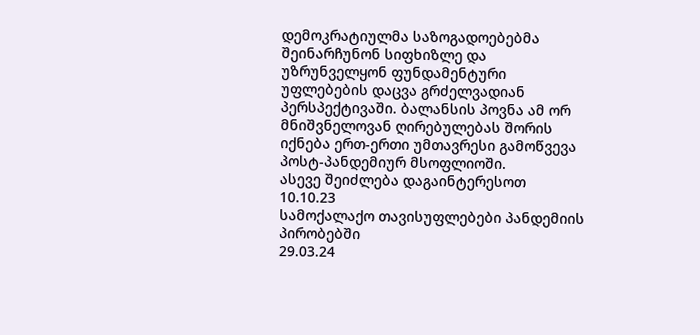დემოკრატიულმა საზოგადოებებმა შეინარჩუნონ სიფხიზლე და უზრუნველყონ ფუნდამენტური უფლებების დაცვა გრძელვადიან პერსპექტივაში. ბალანსის პოვნა ამ ორ მნიშვნელოვან ღირებულებას შორის იქნება ერთ-ერთი უმთავრესი გამოწვევა პოსტ-პანდემიურ მსოფლიოში.
ასევე შეიძლება დაგაინტერესოთ
10.10.23
სამოქალაქო თავისუფლებები პანდემიის პირობებში
29.03.24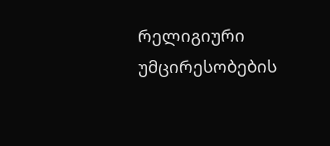რელიგიური უმცირესობების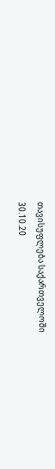თავისუფლება საქართველოში
30.10.20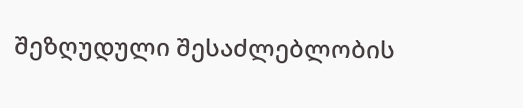შეზღუდული შესაძლებლობის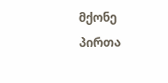მქონე პირთა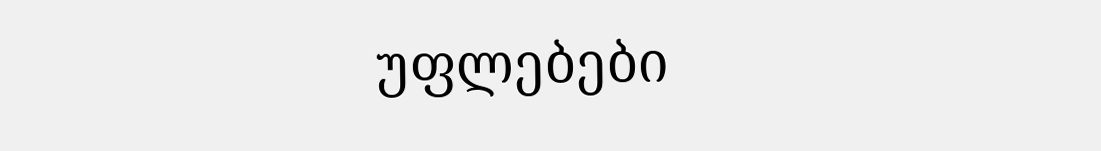უფლებები